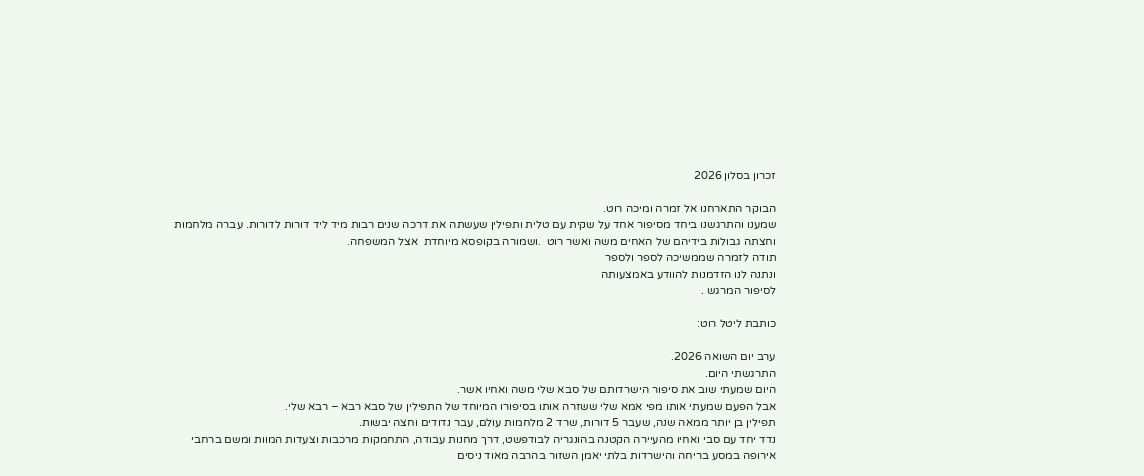זכרון בסלון 2026

הבוקר התארחנו אל זמרה ומיכה רוט.
שמענו והתרגשנו ביחד מסיפור אחד על שקית עם טלית ותפילין שעשתה את דרכה שנים רבות מיד ליד דורות לדורות. עברה מלחמות וחצתה גבולות בידיהם של האחים משה ואשר רוט  .ושמורה בקופסא מיוחדת  אצל המשפחה.
תודה לזמרה שממשיכה לספר ולספר
ונתנה לנו הזדמנות להוודע באמצעותה
לסיפור המרגש .

כותבת ליטל רוט:

ערב יום השואה 2026.
התרגשתי היום.
היום שמעתי שוב את סיפור הישרדותם של סבא שלי משה ואחיו אשר.
אבל הפעם שמעתי אותו מפי אמא שלי ששזרה אותו בסיפורו המיוחד של התפילין של סבא רבא – רבא שלי.
תפילין בן יותר ממאה שנה, שעבר 5 דורות, שרד 2 מלחמות עולם, עבר נדודים וחצה יבשות.
נדד יחד עם סבי ואחיו מהעיירה הקטנה בהונגריה לבודפשט, דרך מחנות עבודה, התחמקות מרכבות וצעדות המוות ומשם ברחבי אירופה במסע בריחה והישרדות בלתי יאמן השזור בהרבה מאוד ניסים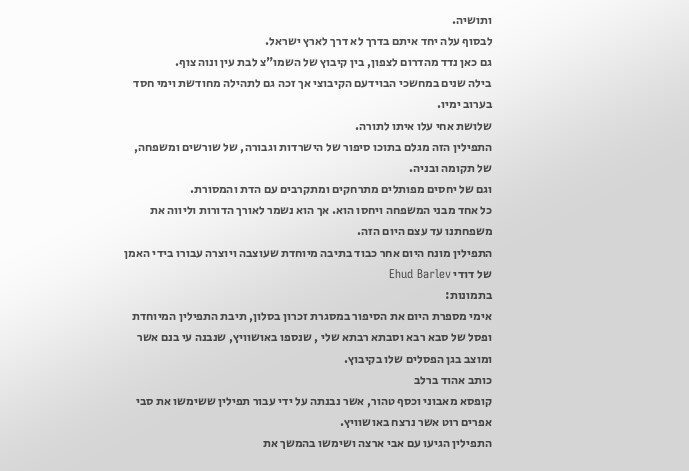ותושיה.
לבסוף עלה יחד איתם בדרך לא דרך לארץ ישראל.
גם כאן נדד מהדרום לצפון, בין קיבוץ של השמו"צ לבת עין ונוה צוף.
בילה שנים במחשכי הבוידעם הקיבוצי אך זכה גם לתהילה מחודשת וימי חסד בערוב ימיו.
שלושת אחי עלו איתו לתורה.
התפילין הזה מגלם בתוכו סיפור של הישרדות וגבורה, של שורשים ומשפחה, של תקומה ובניה.
וגם של יחסים מפותלים מתרחקים ומתקרבים עם הדת והמסורת.
כל אחד מבני המשפחה ויחסו הוא. אך הוא נשמר לאורך הדורות וליווה את משפחתנו עד עצם היום הזה.
התפילין מונח היום אחר כבוד בתיבה מיוחדת שעוצבה ויוצרה עבורו בידי האמן של דודי Ehud Barlev
בתמונות:
אימי מספרת היום את הסיפור במסגרת זכרון בסלון, תיבת התפילין המיוחדת ופסל של סבא רבא וסבתא רבתא שלי , שנספו באושוויץ, שנבנה עי בנם אשר ומוצב בגן הפסלים שלו בקיבוץ.
כותב אהוד ברלב
קופסא מאבוני וכסף טהור, אשר נבנתה על ידי עבור תפילין ששימשו את סבי אפרים רוט אשר נרצח באושוויץ.
התפילין הגיעו עם אבי ארצה ושימשו בהמשך את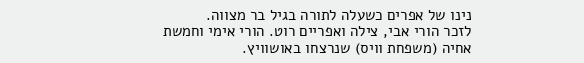נינו של אפרים כשעלה לתורה בגיל בר מצווה.
לזכר הורי אבי, צילה ואפריים רוט. הורי אימי וחמשת אחיה (משפחת וויס) שנרצחו באושוויץ.